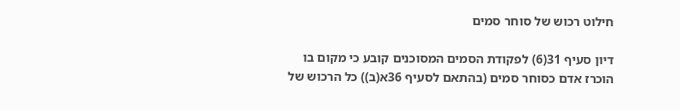חילוט רכוש של סוחר סמים

דיון סעיף 31(6) לפקודת הסמים המסוכנים קובע כי מקום בו הוכרז אדם כסוחר סמים (בהתאם לסעיף 36א(ב)) כל הרכוש של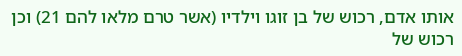אותו אדם, רכוש של בן זוגו וילדיו (אשר טרם מלאו להם 21) וכן רכוש של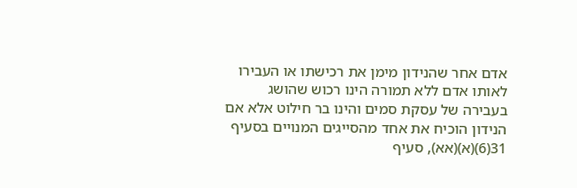אדם אחר שהנידון מימן את רכישתו או העבירו לאותו אדם ללא תמורה הינו רכוש שהושג בעבירה של עסקת סמים והינו בר חילוט אלא אם הנידון הוכיח את אחד מהסייגים המנויים בסעיף 31(6)(א)(אא), סעיף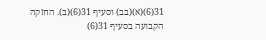31(6)(א)(בב) וסעיף 31(6)(ב). החזקה הקבועה בסעיף 31(6)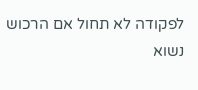לפקודה לא תחול אם הרכוש נשוא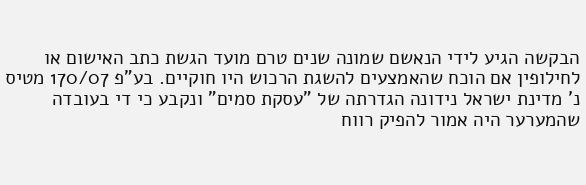הבקשה הגיע לידי הנאשם שמונה שנים טרם מועד הגשת כתב האישום או לחילופין אם הוכח שהאמצעים להשגת הרכוש היו חוקיים. בע"פ 170/07 מטיס נ' מדינת ישראל נידונה הגדרתה של "עסקת סמים" ונקבע כי די בעובדה שהמערער היה אמור להפיק רווח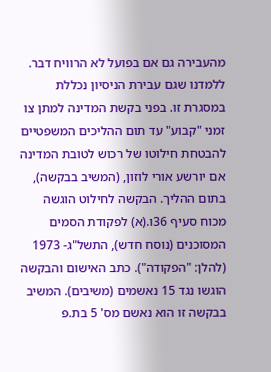מהעבירה גם אם בפועל לא הרוויח דבר. ללמדנו שגם עבירת הניסיון נכללת במסגרת זו. בפני בקשת המדינה למתן צו זמני "קבוע" עד תום ההליכים המשפטיים להבטחת חילוטו של רכוש לטובת המדינה אם יורשע אורי לוזון, (המשיב בבקשה), בתום ההליך. הבקשה לחילוט הוגשה מכוח סעיף 36ו.(א) לפקודת הסמים המסוכנים (נוסח חדש), התשל"ג- 1973 (להלן: "הפקודה"). כתב האישום והבקשה הוגשו נגד 15 נאשמים (משיבים). המשיב בבקשה זו הוא נאשם מס' 5 בת.פ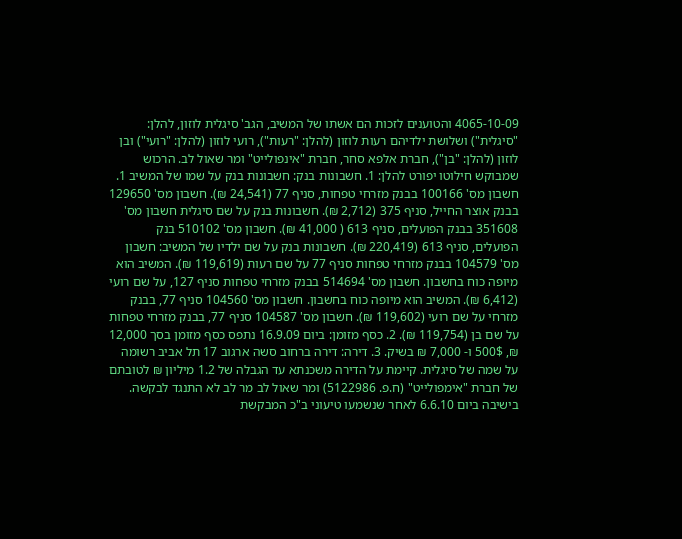4065-10-09 והטוענים לזכות הם אשתו של המשיב, הגב' סיגלית לוזון, להלן: "סיגלית") ושלושת ילדיהם רעות לוזון (להלן: "רעות"), רועי לוזון (להלן: "רועי") ובן לוזון (להלן: "בן"), חברת אלפא סחר, חברת "אינפולייט" ומר שאול לב. הרכוש שמבוקש חילוטו יפורט להלן: 1. חשבונות בנק: חשבונות בנק על שמו של המשיב 1. חשבון מס' 100166 בבנק מזרחי טפחות, סניף 77 (24,541 ₪). חשבון מס' 129650 בבנק אוצר החייל, סניף 375 (2,712 ₪). חשבונות בנק על שם סיגלית חשבון מס' 351608 בבנק הפועלים, סניף 613 ( 41,000 ₪). חשבון מס' 510102 בנק הפועלים, סניף 613 (220,419 ₪). חשבונות בנק על שם ילדיו של המשיב: חשבון מס' 104579 בבנק מזרחי טפחות סניף 77 על שם רעות (119,619 ₪). המשיב הוא מיופה כוח בחשבון. חשבון מס' 514694 בבנק מזרחי טפחות סניף 127, על שם רועי (6,412 ₪). המשיב הוא מיופה כוח בחשבון. חשבון מס' 104560 סניף 77, בבנק מזרחי על שם רועי (119,602 ₪). חשבון מס' 104587 סניף 77, בבנק מזרחי טפחות על שם בן (119,754 ₪). 2. כסף מזומן: ביום 16.9.09 נתפס כסף מזומן בסך 12,000 ₪, 500$ ו- 7,000 ₪ בשיק. 3. דירה: דירה ברחוב סשה ארגוב 17 תל אביב רשומה על שמה של סיגלית. קיימת על הדירה משכנתא עד הגבלה של 1.2 מיליון ₪ לטובתם של חברת "אימפולייט" (ח.פ. 5122986) ומר שאול לב מר לב לא התנגד לבקשה. בישיבה ביום 6.6.10 לאחר שנשמעו טיעוני ב"כ המבקשת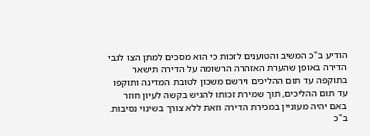הודיע ב"כ המשיב והטוענים לזכות כי הוא מסכים למתן הצו לגבי הדירה באופן שהערת האזהרה הרשומה על הדירה תישאר בתוקפה עד תום ההליכים וירשם משכון לטובת המדינה ותוקפו עד תום ההליכים, תוך שמירת זכותו להגיש בקשה לעיון חוזר באם יהיה מעוניין במכירת הדירה וזאת ללא צורך בשינוי נסיבות. ב"כ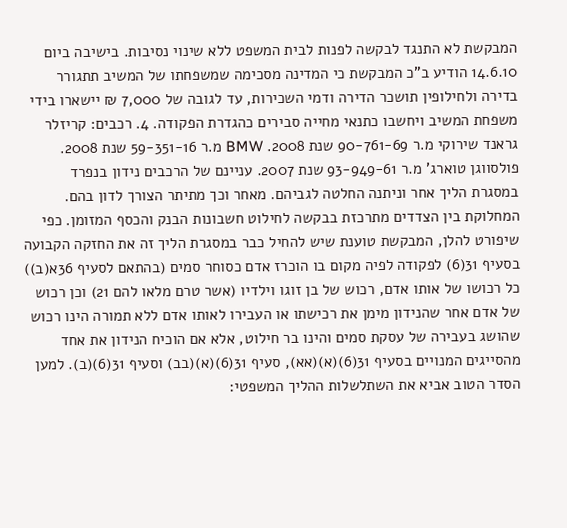המבקשת לא התנגד לבקשה לפנות לבית המשפט ללא שינוי נסיבות. בישיבה ביום 14.6.10 הודיע ב"כ המבקשת כי המדינה מסכימה שמשפחתו של המשיב תתגורר בדירה ולחילופין תושכר הדירה ודמי השכירות, עד לגובה של 7,000 ₪ יישארו בידי משפחת המשיב ויחשבו כתנאי מחייה סבירים כהגדרת הפקודה. 4. רכבים: קריזלר גראנד שירוקי מ.ר 90-761-69 שנת 2008. BMW מ.ר 59-351-16 שנת 2008. פולסווגן טוארג' מ.ר 93-949-61 שנת 2007. עניינם של הרכבים נידון בנפרד במסגרת הליך אחר וניתנה החלטה לגביהם. מאחר וכך מתיתר הצורך לדון בהם. המחלוקת בין הצדדים מתרכזת בבקשה לחילוט חשבונות הבנק והכסף המזומן. כפי שיפורט להלן, המבקשת טוענת שיש להחיל כבר במסגרת הליך זה את החזקה הקבועה בסעיף 31(6) לפקודה לפיה מקום בו הוכרז אדם כסוחר סמים (בהתאם לסעיף 36א(ב)) כל רכושו של אותו אדם, רכוש של בן זוגו וילדיו (אשר טרם מלאו להם 21) וכן רכוש של אדם אחר שהנידון מימן את רכישתו או העבירו לאותו אדם ללא תמורה הינו רכוש שהושג בעבירה של עסקת סמים והינו בר חילוט, אלא אם הוכיח הנידון את אחד מהסייגים המנויים בסעיף 31(6)(א)(אא), סעיף 31(6)(א)(בב) וסעיף 31(6)(ב). למען הסדר הטוב אביא את השתלשלות ההליך המשפטי: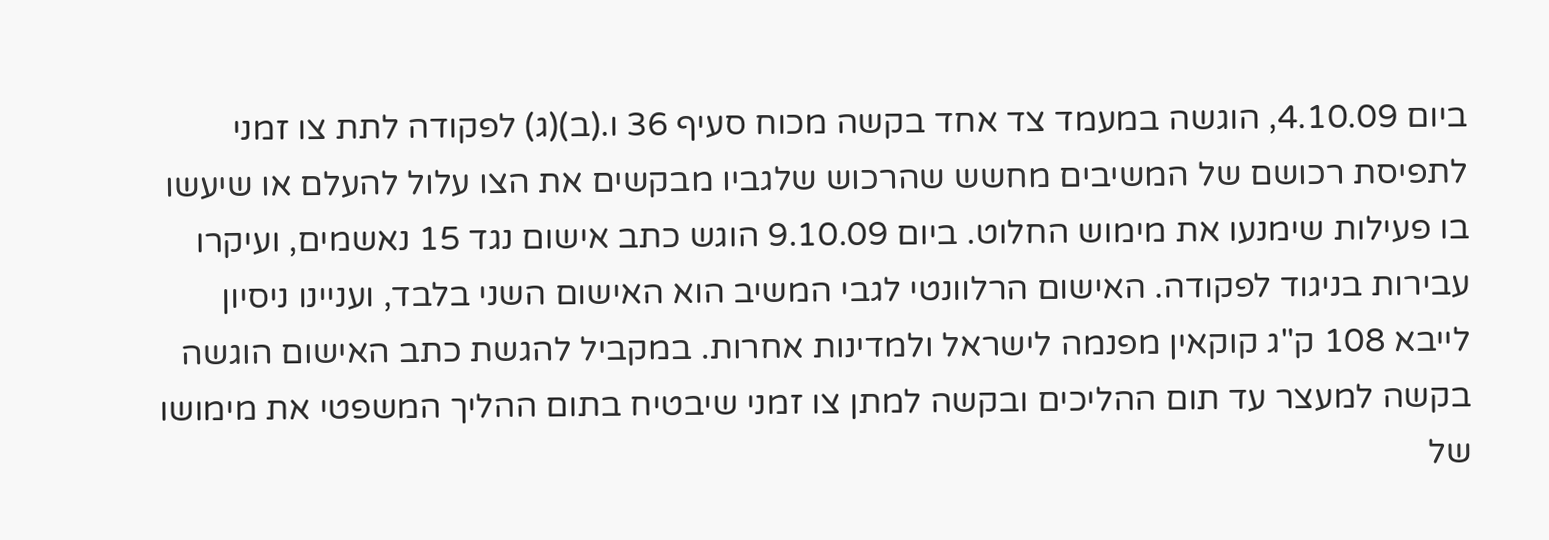ביום 4.10.09, הוגשה במעמד צד אחד בקשה מכוח סעיף 36 ו.(ב)(ג) לפקודה לתת צו זמני לתפיסת רכושם של המשיבים מחשש שהרכוש שלגביו מבקשים את הצו עלול להעלם או שיעשו בו פעילות שימנעו את מימוש החלוט. ביום 9.10.09 הוגש כתב אישום נגד 15 נאשמים, ועיקרו עבירות בניגוד לפקודה. האישום הרלוונטי לגבי המשיב הוא האישום השני בלבד, ועניינו ניסיון לייבא 108 ק"ג קוקאין מפנמה לישראל ולמדינות אחרות. במקביל להגשת כתב האישום הוגשה בקשה למעצר עד תום ההליכים ובקשה למתן צו זמני שיבטיח בתום ההליך המשפטי את מימושו של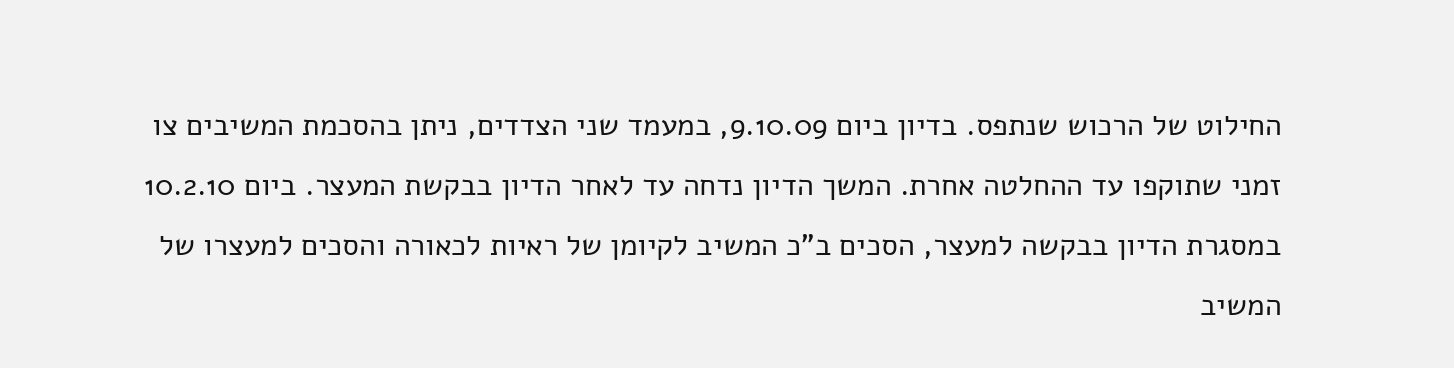החילוט של הרכוש שנתפס. בדיון ביום 9.10.09, במעמד שני הצדדים, ניתן בהסכמת המשיבים צו זמני שתוקפו עד ההחלטה אחרת. המשך הדיון נדחה עד לאחר הדיון בבקשת המעצר. ביום 10.2.10 במסגרת הדיון בבקשה למעצר, הסכים ב"כ המשיב לקיומן של ראיות לכאורה והסכים למעצרו של המשיב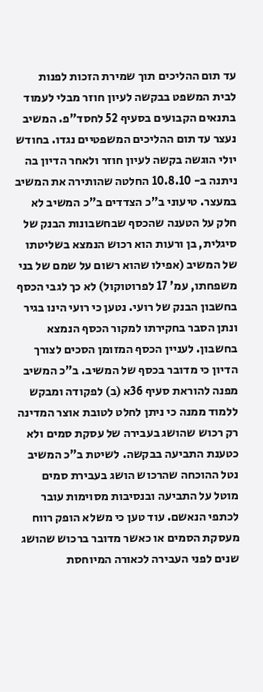עד תום ההליכים תוך שמירת הזכות לפנות לבית המשפט בבקשה לעיון חוזר מבלי לעמוד בתנאים הקבועים בסעיף 52 לחסד"פ. המשיב נעצר עד תום ההליכים המשפטיים נגדו. בחודש יולי הוגשה בקשה לעיון חוזר ולאחר הדיון בה ניתנה ב- 10.8.10 החלטה שהותירה את המשיב במעצר. טיעוני ב"כ הצדדים ב"כ המשיב לא חלק על הטענה שהכסף שבחשבונות הבנק של סיגלית, בן ורעות הוא רכוש הנמצא בשליטתו של המשיב (אפילו שהוא רשום על שמם של בני משפחתו, עמ' 17 לפרוטוקול) לא כך לגבי הכסף בחשבון הבנק של רועי. נטען כי רועי הינו בגיר ונתן הסבר בחקירתו למקור הכסף הנמצא בחשבון. לעניין הכסף המזומן הסכים לצורך הדיון כי מדובר בכסף של המשיב. ב"כ המשיב מפנה להוראת סעיף 36א (ב) לפקודה ומבקש ללמוד ממנה כי ניתן לחלט לטובת אוצר המדינה רק רכוש שהושג בעבירה של עסקת סמים ולא כטענת התביעה בבקשה. לשיטת ב"כ המשיב נטל ההוכחה שהרכוש הושג בעבירת סמים מוטל על התביעה ובנסיבות מסוימות עובר לכתפי הנאשם. עוד טען כי משלא הופק רווח מעסקת הסמים או כאשר מדובר ברכוש שהושג שנים לפני העבירה לכאורה המיוחסת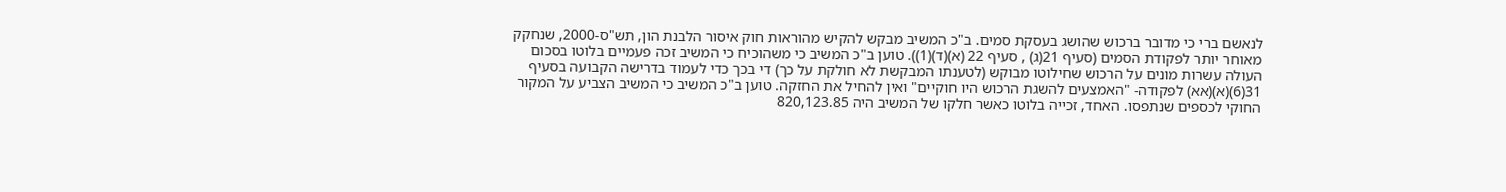לנאשם ברי כי מדובר ברכוש שהושג בעסקת סמים. ב"כ המשיב מבקש להקיש מהוראות חוק איסור הלבנת הון, תש"ס-2000, שנחקק מאוחר יותר לפקודת הסמים (סעיף 21(ג) , סעיף 22 (א)(ד)(1)). טוען ב"כ המשיב כי משהוכיח כי המשיב זכה פעמיים בלוטו בסכום העולה עשרות מונים על הרכוש שחילוטו מבוקש (לטענתו המבקשת לא חולקת על כך) די בכך כדי לעמוד בדרישה הקבועה בסעיף 31(6)(א)(אא) לפקודה- "האמצעים להשגת הרכוש היו חוקיים" ואין להחיל את החזקה. טוען ב"כ המשיב כי המשיב הצביע על המקור החוקי לכספים שנתפסו. האחד, זכייה בלוטו כאשר חלקו של המשיב היה 820,123.85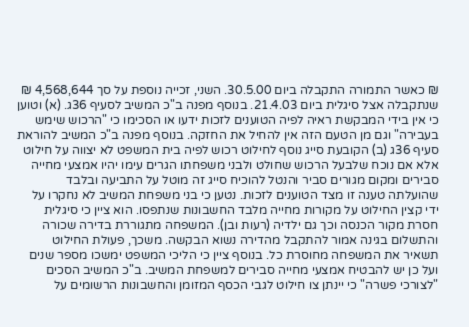₪ כאשר התמורה התקבלה ביום 30.5.00. השני, זכייה נוספת על סך 4,568,644 ₪ שנתקבלה אצל סיגלית ביום 21.4.03. בנוסף מפנה ב"כ המשיב לסעיף 36ג. (א) וטוען כי אין בידי המבקשת ראיה לפיה הטוענים לזכות ידעו או הסכימו כי "הרכוש שימש בעבירה" וגם מן הטעם הזה אין להחיל את החזקה. בנוסף מפנה ב"כ המשיב להוראת סעיף 36ג (ב) הקובעת סייג נוסף לחילוט רכוש לפיה בית המשפט לא יצווה על חילוט אלא אם נוכח שלבעל הרכוש שחולט ולבני משפחתו הגרים עימו יהיו אמצעי מחייה סבירים ומקום מגורים סביר והנטל להוכיח סייג זה מוטל על התביעה ובלבד שהועלתה טענה זו מצד הטוענים לזכות. נטען כי בני משפחת המשיב לא נחקרו על ידי קצין החילוט על מקורות מחייה מלבד החשבונות שנתפסו. הוא ציין כי סיגלית חסרת מקור הכנסה וכך גם ילדיה (רעות ובן). המשפחה מתגוררת בדירה שכורה והתשלום בגינה אמור להתקבל מהדירה נשוא הבקשה. משכך, פעולת החילוט תשאיר את המשפחה מחוסרת כל. בנוסף ציין כי הליכי המשפט ימשכו מספר שנים ועל כן יש להבטיח אמצעי מחייה סבירים למשפחת המשיב. ב"כ המשיב הסכים "לצורכי פשרה" כי יינתן צו חילוט לגבי הכסף המזומן והחשבונות הרשומים על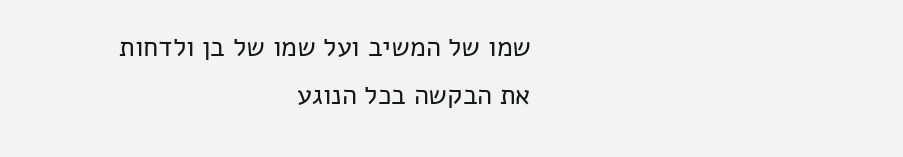שמו של המשיב ועל שמו של בן ולדחות את הבקשה בכל הנוגע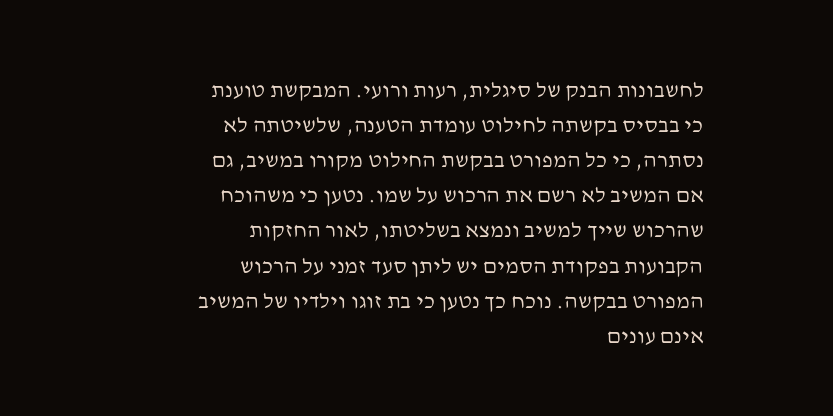לחשבונות הבנק של סיגלית, רעות ורועי. המבקשת טוענת כי בבסיס בקשתה לחילוט עומדת הטענה, שלשיטתה לא נסתרה, כי כל המפורט בבקשת החילוט מקורו במשיב, גם אם המשיב לא רשם את הרכוש על שמו. נטען כי משהוכח שהרכוש שייך למשיב ונמצא בשליטתו, לאור החזקות הקבועות בפקודת הסמים יש ליתן סעד זמני על הרכוש המפורט בבקשה. נוכח כך נטען כי בת זוגו וילדיו של המשיב אינם עונים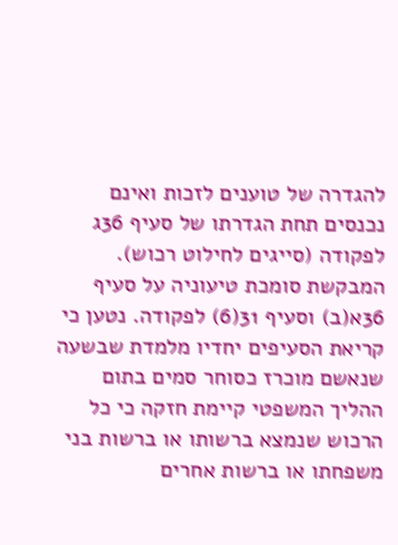להגדרה של טוענים לזכות ואינם נכנסים תחת הגדרתו של סעיף 36ג לפקודה (סייגים לחילוט רכוש). המבקשת סומכת טיעוניה על סעיף 36א(ב) וסעיף 31(6) לפקודה. נטען כי קריאת הסעיפים יחדיו מלמדת שבשעה שנאשם מוכרז כסוחר סמים בתום ההליך המשפטי קיימת חזקה כי כל הרכוש שנמצא ברשותו או ברשות בני משפחתו או ברשות אחרים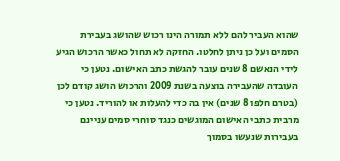שהוא העביר להם ללא תמורה הינו רכוש שהושג בעבירת הסמים ועל כן ניתן לחלטו. החזקה לא תחול כאשר הרכוש הגיע לידי הנאשם 8 שנים עובר להגשת כתב האישום. נטען כי העובדה שהעבירה בוצעה בשנת 2009 והרכוש הושג קודם לכן (בטרם חלפו 8 שנים) אין בה כדי להעלות או להוריד. נטען כי מרבית כתבי האישום המוגשים כנגד סוחרי סמים עניינם בעבירות שנעשו בסמוך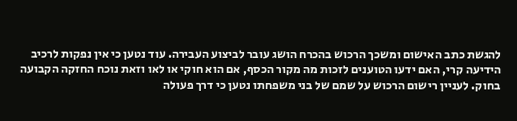להגשת כתב האישום ומשכך הרכוש בהכרח הושג עובר לביצוע העבירה. עוד נטען כי אין נפקות לרכיב הידיעה קרי, האם ידעו הטוענים לזכות מה מקור הכסף, אם הוא חוקי או לאו וזאת נוכח החזקה הקבועה בחוק. לעניין רישום הרכוש על שמם של בני משפחתו נטען כי דרך פעולה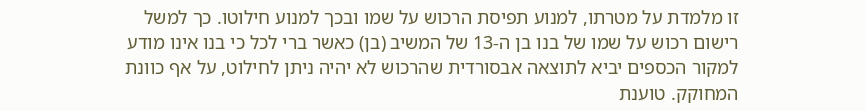זו מלמדת על מטרתו, למנוע תפיסת הרכוש על שמו ובכך למנוע חילוטו. כך למשל רישום רכוש על שמו של בנו בן ה-13 של המשיב (בן) כאשר ברי לכל כי בנו אינו מודע למקור הכספים יביא לתוצאה אבסורדית שהרכוש לא יהיה ניתן לחילוט, על אף כוונת המחוקק. טוענת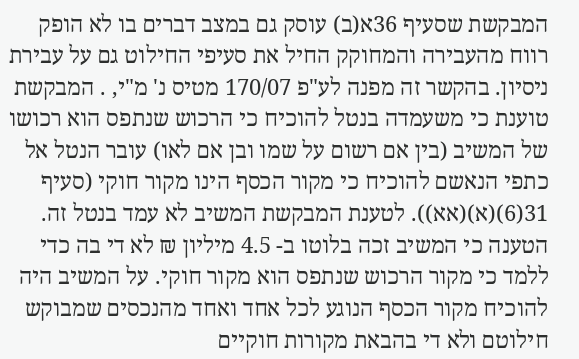המבקשת שסעיף 36א(ב) עוסק גם במצב דברים בו לא הופק רווח מהעבירה והמחוקק החיל את סעיפי החילוט גם על עבירת ניסיון. בהקשר זה מפנה לע"פ 170/07 מטיס נ' מ"י, . המבקשת טוענת כי משעמדה בנטל להוכיח כי הרכוש שנתפס הוא רכושו של המשיב (בין אם רשום על שמו ובן אם לאו) עובר הנטל אל כתפי הנאשם להוכיח כי מקור הכסף הינו מקור חוקי (סעיף 31(6)(א)(אא)). לטענת המבקשת המשיב לא עמד בנטל זה. הטענה כי המשיב זכה בלוטו ב- 4.5 מיליון ₪ לא די בה כדי ללמד כי מקור הרכוש שנתפס הוא מקור חוקי. על המשיב היה להוכיח מקור הכסף הנוגע לכל אחד ואחד מהנכסים שמבוקש חילוטם ולא די בהבאת מקורות חוקיים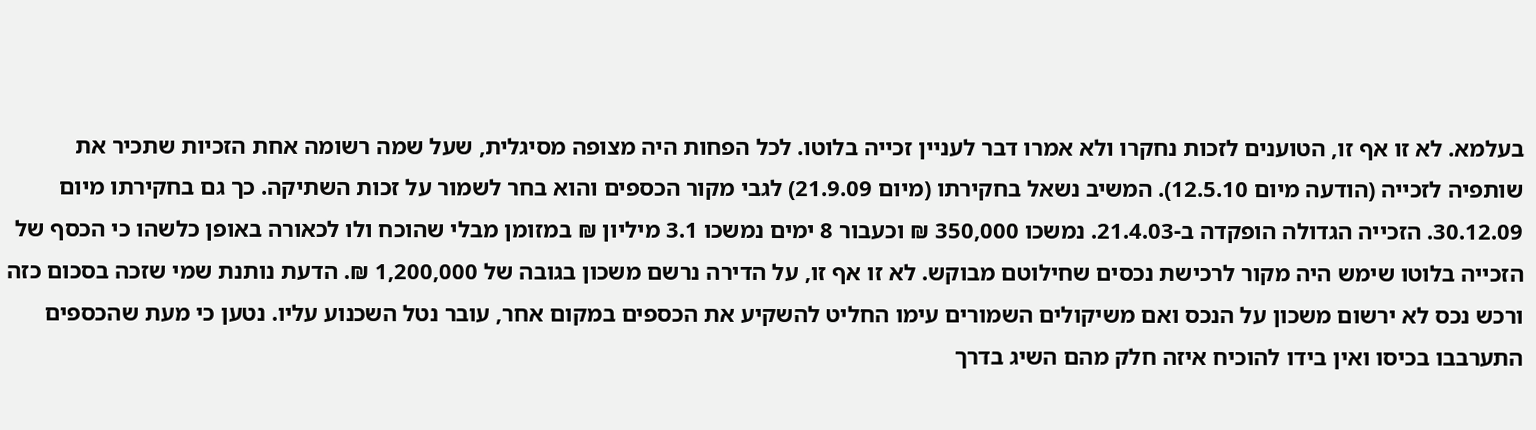בעלמא. לא זו אף זו, הטוענים לזכות נחקרו ולא אמרו דבר לעניין זכייה בלוטו. לכל הפחות היה מצופה מסיגלית, שעל שמה רשומה אחת הזכיות שתכיר את שותפיה לזכייה (הודעה מיום 12.5.10). המשיב נשאל בחקירתו (מיום 21.9.09) לגבי מקור הכספים והוא בחר לשמור על זכות השתיקה. כך גם בחקירתו מיום 30.12.09. הזכייה הגדולה הופקדה ב-21.4.03. נמשכו 350,000 ₪ וכעבור 8 ימים נמשכו 3.1 מיליון ₪ במזומן מבלי שהוכח ולו לכאורה באופן כלשהו כי הכסף של הזכייה בלוטו שימש היה מקור לרכישת נכסים שחילוטם מבוקש. לא זו אף זו, על הדירה נרשם משכון בגובה של 1,200,000 ₪. הדעת נותנת שמי שזכה בסכום כזה ורכש נכס לא ירשום משכון על הנכס ואם משיקולים השמורים עימו החליט להשקיע את הכספים במקום אחר, עובר נטל השכנוע עליו. נטען כי מעת שהכספים התערבבו בכיסו ואין בידו להוכיח איזה חלק מהם השיג בדרך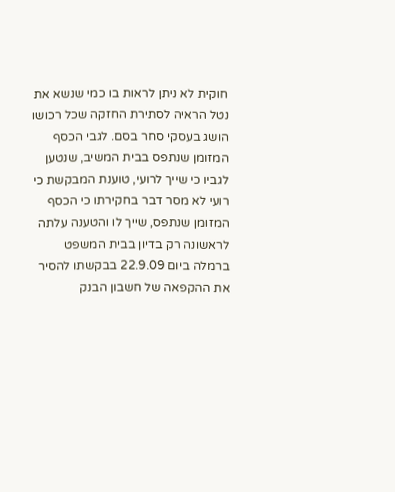חוקית לא ניתן לראות בו כמי שנשא את נטל הראיה לסתירת החזקה שכל רכושו הושג בעסקי סחר בסם. לגבי הכסף המזומן שנתפס בבית המשיב, שנטען לגביו כי שייך לרועי, טוענת המבקשת כי רועי לא מסר דבר בחקירתו כי הכסף המזומן שנתפס, שייך לו והטענה עלתה לראשונה רק בדיון בבית המשפט ברמלה ביום 22.9.09 בבקשתו להסיר את ההקפאה של חשבון הבנק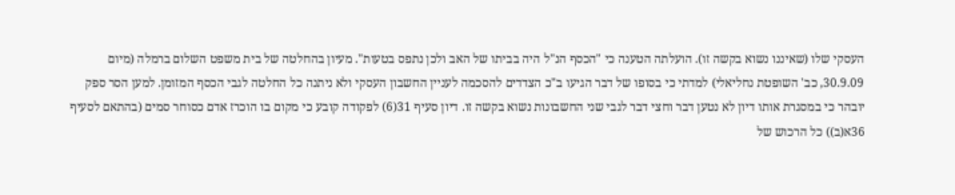העסקי שלו (שאיננו נשוא בקשה זו). הועלתה הטענה כי "הכסף הנ"ל היה בביתו של האב ולכן נתפס בטעות". מעיון בהחלטה של בית משפט השלום ברמלה (מיום 30.9.09, כב' השופטת נחליאלי) למדתי כי בסופו של דבר הגיעו ב"כ הצדדים להסכמה לעניין החשבון העסקי ולא ניתנה כל החלטה לגבי הכסף המזומן. למען הסר ספק יובהר כי במסגרת אותו דיון לא נטען דבר וחצי דבר לגבי שני החשבונות נשוא בקשה זו. דיון סעיף 31(6) לפקודה קובע כי מקום בו הוכרז אדם כסוחר סמים (בהתאם לסעיף 36א(ב)) כל הרכוש של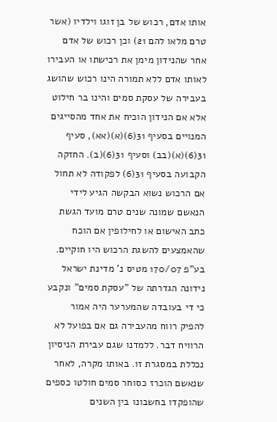אותו אדם, רכוש של בן זוגו וילדיו (אשר טרם מלאו להם 21) וכן רכוש של אדם אחר שהנידון מימן את רכישתו או העבירו לאותו אדם ללא תמורה הינו רכוש שהושג בעבירה של עסקת סמים והינו בר חילוט אלא אם הנידון הוכיח את אחד מהסייגים המנויים בסעיף 31(6)(א)(אא), סעיף 31(6)(א)(בב) וסעיף 31(6)(ב). החזקה הקבועה בסעיף 31(6) לפקודה לא תחול אם הרכוש נשוא הבקשה הגיע לידי הנאשם שמונה שנים טרם מועד הגשת כתב האישום או לחילופין אם הוכח שהאמצעים להשגת הרכוש היו חוקיים. בע"פ 170/07 מטיס נ' מדינת ישראל נידונה הגדרתה של "עסקת סמים" ונקבע כי די בעובדה שהמערער היה אמור להפיק רווח מהעבירה גם אם בפועל לא הרוויח דבר. ללמדנו שגם עבירת הניסיון נכללת במסגרת זו. באותו מקרה, לאחר שנאשם הוכרז כסוחר סמים חולטו כספים שהופקדו בחשבונו בין השנים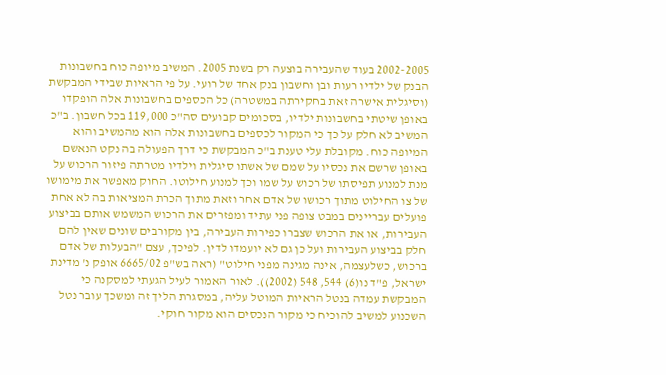2002-2005 בעוד שהעבירה בוצעה רק בשנת 2005. המשיב מיופה כוח בחשבונות הבנק של ילדיו רעות ובן וחשבון בנק אחד של רועי. על פי הראיות שבידי המבקשת (וסיגלית אישרה זאת בחקירתה במשטרה) כל הכספים בחשבונות אלה הופקדו באופן שיטתי בחשבונות ילדיו, בסכומים קבועים סה"כ 119,000 בכל חשבון. ב"כ המשיב לא חלק על כך כי המקור לכספים בחשבונות אלה הוא מהמשיב והוא המיופה כוח. מקובלת עלי טענת ב"כ המבקשת כי דרך הפעולה בה נקט הנאשם באופן שרשם את נכסיו על שמם של אשתו סיגלית וילדיו מטרתה פיזור הרכוש על מנת למנוע תפיסתו של רכוש על שמו וכך למנוע חילוטו. החוק מאפשר את מימושו של צו החילוט מתוך רכושו של אדם אחר וזאת מתוך הכרת המציאות בה לא אחת פועלים עבריינים במבט צופה פני עתיד ומפזרים את הרכוש המשמש אותם בביצוע העבירות, או את הרכוש שצברו כפירות העבירה, בין מקורבים שונים שאין להם חלק בביצוע העבירות ועל כן גם לא יועמדו לדין. לפיכך, עצם "הבעלות של אדם ברכוש, כשלעצמה, אינה מגינה מפני חילוט" (ראה בש"פ 6665/02 אופק נ' מדינת ישראל, פ"ד נו(6) 544, 548 (2002)). לאור האמור לעיל הגעתי למסקנה כי המבקשת עמדה בנטל הראיות המוטל עליה, במסגרת הליך זה ומשכך עובר נטל השכנוע למשיב להוכיח כי מקור הנכסים הוא מקור חוקי.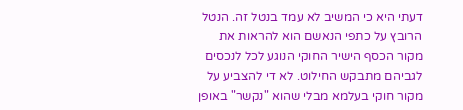דעתי היא כי המשיב לא עמד בנטל זה. הנטל הרובץ על כתפי הנאשם הוא להראות את מקור הכסף הישיר החוקי הנוגע לכל לנכסים לגביהם מתבקש החילוט. לא די להצביע על מקור חוקי בעלמא מבלי שהוא "נקשר" באופן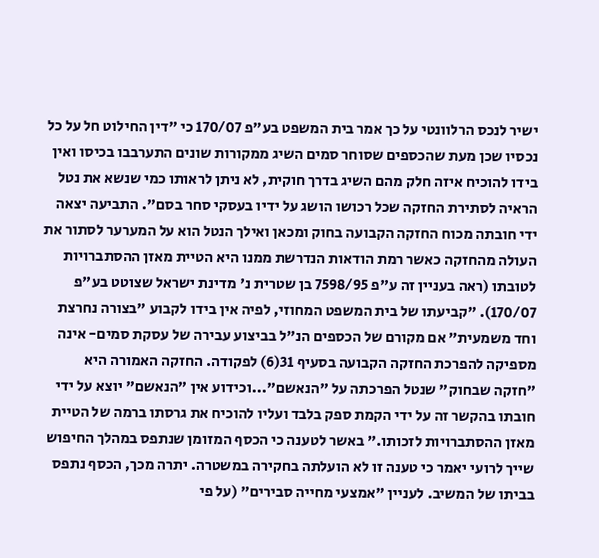ישיר לנכס הרלוונטי על כך אמר בית המשפט בע"פ 170/07 כי "דין החילוט חל על כל נכסיו שכן מעת שהכספים שסוחר סמים השיג ממקורות שונים התערבבו בכיסו ואין בידו להוכיח איזה חלק מהם השיג בדרך חוקית, לא ניתן לראותו כמי שנשא את נטל הראיה לסתירת החזקה שכל רכושו הושג על ידיו בעסקי סחר בסם". התביעה יצאה ידי חובתה מכוח החזקה הקבועה בחוק ומכאן ואילך הנטל הוא על המערער לסתור את העולה מהחזקה כאשר רמת הודאות הנדרשת ממנו היא הטיית מאזן ההסתברויות לטובתו (ראה בעניין זה ע"פ 7598/95 בן שטרית נ' מדינת ישראל שצוטט בע"פ 170/07). "קביעתו של בית המשפט המחוזי, לפיה אין בידו לקבוע "בצורה נחרצת וחד משמעית" אם מקורם של הכספים הנ"ל בביצוע עבירה של עסקת סמים- אינה מספיקה להפרכת החזקה הקבועה בסעיף 31(6) לפקודה. החזקה האמורה היא "חזקה שבחוק" שנטל הפרכתה על "הנאשם"...וכידוע אין "הנאשם" יוצא על ידי חובתו בהקשר זה על ידי הקמת ספק בלבד ועליו להוכיח את גרסתו ברמה של הטיית מאזן ההסתברויות לזכותו." באשר לטענה כי הכסף המזומן שנתפס במהלך החיפוש שייך לרועי יאמר כי טענה זו לא הועלתה בחקירה במשטרה. יתרה מכך, הכסף נתפס בביתו של המשיב. לעניין "אמצעי מחייה סבירים" (על פי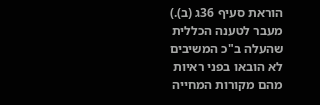הוראת סעיף 36ג (ב).) מעבר לטענה הכללית שהעלה ב"כ המשיבים לא הובאו בפני ראיות מהם מקורות המחייה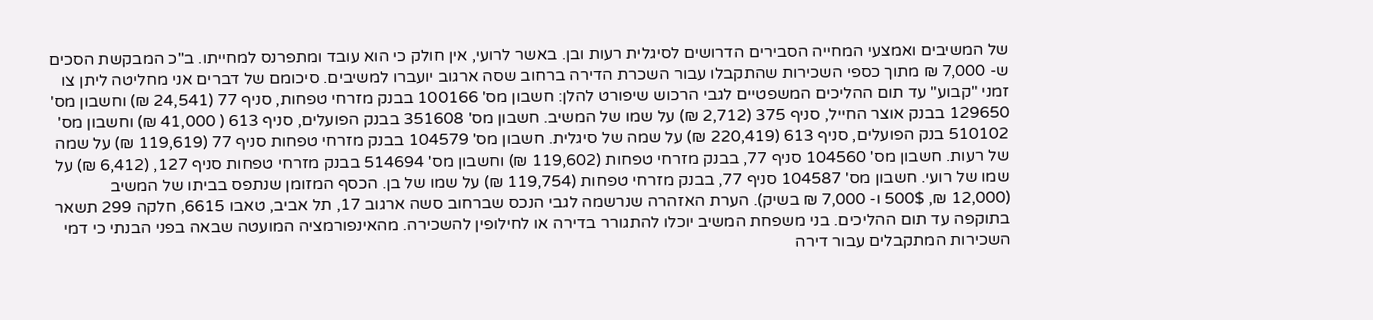של המשיבים ואמצעי המחייה הסבירים הדרושים לסיגלית רעות ובן. באשר לרועי, אין חולק כי הוא עובד ומתפרנס למחייתו. ב"כ המבקשת הסכים ש- 7,000 ₪ מתוך כספי השכירות שהתקבלו עבור השכרת הדירה ברחוב שסה ארגוב יועברו למשיבים. סיכומם של דברים אני מחליטה ליתן צו זמני "קבוע" עד תום ההליכים המשפטיים לגבי הרכוש שיפורט להלן: חשבון מס' 100166 בבנק מזרחי טפחות, סניף 77 (24,541 ₪) וחשבון מס' 129650 בבנק אוצר החייל, סניף 375 (2,712 ₪) על שמו של המשיב. חשבון מס' 351608 בבנק הפועלים, סניף 613 ( 41,000 ₪) וחשבון מס' 510102 בנק הפועלים, סניף 613 (220,419 ₪) על שמה של סיגלית. חשבון מס' 104579 בבנק מזרחי טפחות סניף 77 (119,619 ₪) על שמה של רעות. חשבון מס' 104560 סניף 77, בבנק מזרחי טפחות (119,602 ₪) וחשבון מס' 514694 בבנק מזרחי טפחות סניף 127, (6,412 ₪) על שמו של רועי. חשבון מס' 104587 סניף 77, בבנק מזרחי טפחות (119,754 ₪) על שמו של בן. הכסף המזומן שנתפס בביתו של המשיב (12,000 ₪, 500$ ו- 7,000 ₪ בשיק). הערת האזהרה שנרשמה לגבי הנכס שברחוב סשה ארגוב 17, תל אביב, טאבו 6615, חלקה 299 תשאר בתוקפה עד תום ההליכים. בני משפחת המשיב יוכלו להתגורר בדירה או לחילופין להשכירה. מהאינפורמציה המועטה שבאה בפני הבנתי כי דמי השכירות המתקבלים עבור דירה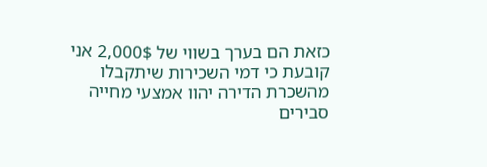כזאת הם בערך בשווי של 2,000$ אני קובעת כי דמי השכירות שיתקבלו מהשכרת הדירה יהוו אמצעי מחייה סבירים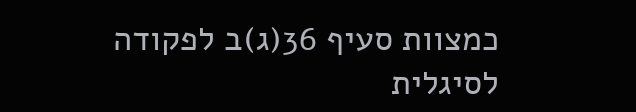כמצוות סעיף 36(ג)ב לפקודה לסיגלית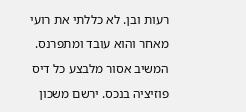רעות ובן. לא כללתי את רועי מאחר והוא עובד ומתפרנס. המשיב אסור מלבצע כל דיס פוזיציה בנכס. ירשם משכון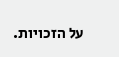על הזכויות.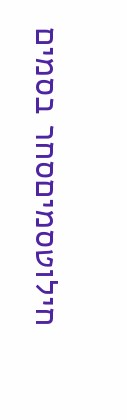חילוטסמיםסחר בסמים